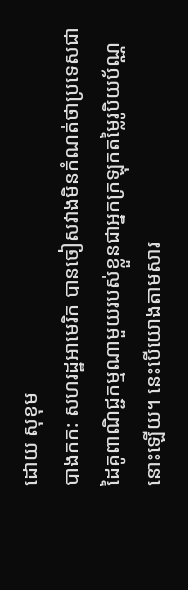ដោយ សុខុម
បាងកក: សហរដ្ឋអាមេរិក បានចៀសវាងមិនកំណត់ថាប្រទេសជាដៃគូពាណិជ្ជកម្មណាមួយរបស់ខ្លួនជាអ្នកក្រឡុកតម្លៃរូបិយប័ណ្ណនោះឡើយ។ នេះបើយោងតាមសារ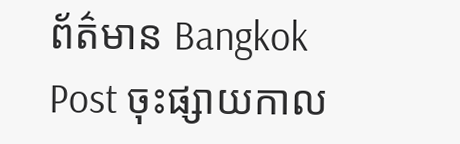ព័ត៌មាន Bangkok Post ចុះផ្សាយកាល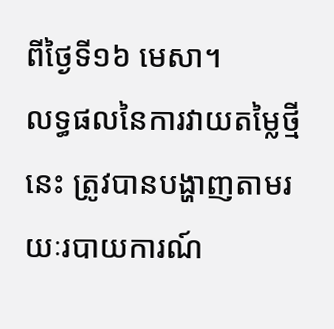ពីថ្ងៃទី១៦ មេសា។
លទ្ធផលនៃការវាយតម្លៃថ្មីនេះ ត្រូវបានបង្ហាញតាមរយៈរបាយការណ៍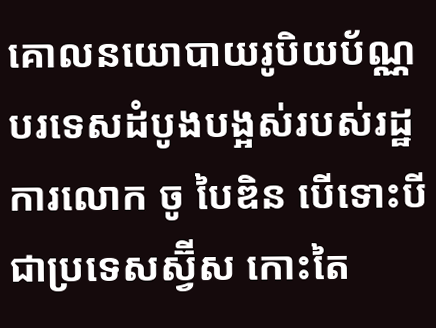គោលនយោបាយរូបិយប័ណ្ណបរទេសដំបូងបង្អស់របស់រដ្ឋការលោក ចូ បៃឌិន បើទោះបីជាប្រទេសស្វ៊ីស កោះតៃ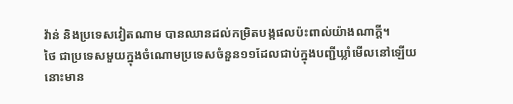វ៉ាន់ និងប្រទេសវៀតណាម បានឈានដល់កម្រិតបង្កផលប៉ះពាល់យ៉ាងណាក្ដី។
ថៃ ជាប្រទេសមួយក្នុងចំណោមប្រទេសចំនួន១១ដែលជាប់ក្នុងបញ្ជីឃ្លាំមើលនៅឡើយ នោះមាន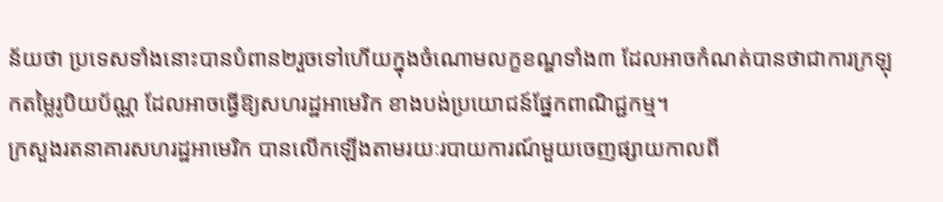ន័យថា ប្រទេសទាំងនោះបានបំពាន២រួចទៅហើយក្នុងចំណោមលក្ខខណ្ឌទាំង៣ ដែលអាចកំណត់បានថាជាការក្រឡុកតម្លៃរូបិយប័ណ្ណ ដែលអាចធ្វើឱ្យសហរដ្ឋអាមេរិក ខាងបង់ប្រយោជន៍ផ្នែកពាណិជ្ជកម្ម។
ក្រសួងរតនាគារសហរដ្ឋអាមេរិក បានលើកឡើងតាមរយៈរបាយការណ៍មួយចេញផ្សាយកាលពី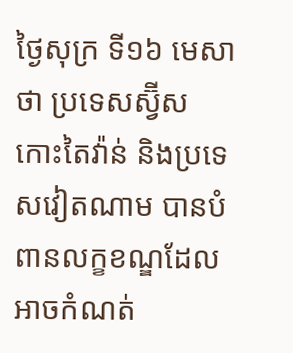ថ្ងៃសុក្រ ទី១៦ មេសាថា ប្រទេសស្វ៊ីស កោះតៃវ៉ាន់ និងប្រទេសវៀតណាម បានបំពានលក្ខខណ្ឌដែលអាចកំណត់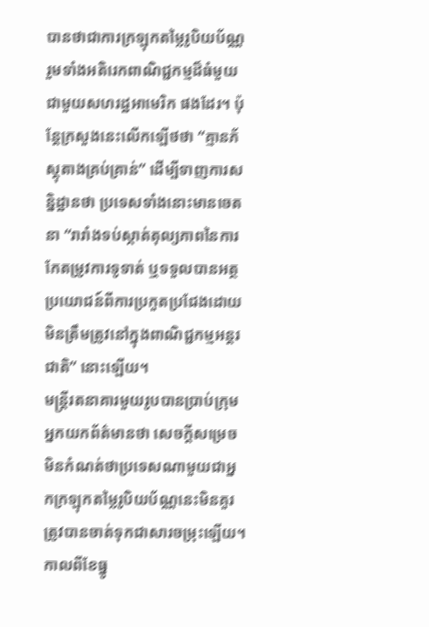បានថាជាការក្រឡុកតម្លៃរូបិយប័ណ្ណ រួមទាំងអតិរេកពាណិជ្ជកម្មដ៏ធំមួយជាមួយសហរដ្ឋអាមេរិក ផងដែរ។ ប៉ុន្តែក្រសួងនេះលើកឡើថថា “គ្មានភ័ស្តុតាងគ្រប់គ្រាន់” ដើម្បីទាញការសន្និដ្ឋានថា ប្រទេសទាំងនោះមានចេតនា “រារាំងទប់ស្កាត់តុល្យភាពនៃការកែតម្រូវការទូទាត់ ឬទទួលបានអត្ថប្រយោជន៍ពីការប្រកួតប្រជែងដោយមិនត្រឹមត្រូវនៅក្នុងពាណិជ្ជកម្មអន្តរជាតិ” នោះឡើយ។
មន្ត្រីរតនាគារមួយរូបបានប្រាប់ក្រុមអ្នកយកព័ត៌មានថា សេចក្ដីសម្រេចមិនកំណត់ថាប្រទេសណាមួយជាអ្នកក្រឡុកតម្លៃរូបិយប័ណ្ណនេះមិនគួរត្រូវបានចាត់ទុកជាសារចម្រុះឡើយ។ កាលពីខែធ្នូ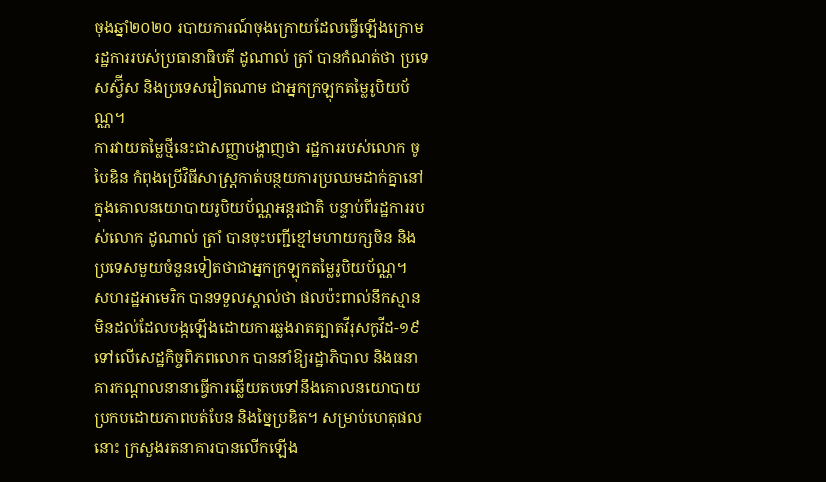ចុងឆ្នាំ២០២០ របាយការណ៍ចុងក្រោយដែលធ្វើឡើងក្រោមរដ្ឋការរបស់ប្រធានាធិបតី ដូណាល់ ត្រាំ បានកំណត់ថា ប្រទេសស្វ៊ីស និងប្រទេសវៀតណាម ជាអ្នកក្រឡុកតម្លៃរូបិយប័ណ្ណ។
ការវាយតម្លៃថ្មីនេះជាសញ្ញាបង្ហាញថា រដ្ឋការរបស់លោក ចូ បៃឌិន កំពុងប្រើវិធីសាស្ត្រកាត់បន្ថយការប្រឈមដាក់គ្នានៅក្នុងគោលនយោបាយរូបិយប័ណ្ណអន្តរជាតិ បន្ទាប់ពីរដ្ឋការរបស់លោក ដូណាល់ ត្រាំ បានចុះបញ្ជីខ្មៅមហាយក្សចិន និងប្រទេសមួយចំនួនទៀតថាជាអ្នកក្រឡុកតម្លៃរូបិយប័ណ្ណ។
សហរដ្ឋអាមេរិក បានទទួលស្គាល់ថា ផលប៉ះពាល់នឹកស្មានមិនដល់ដែលបង្កឡើងដោយការឆ្លងរាតត្បាតវីរុសកូវីដ-១៩ ទៅលើសេដ្ឋកិច្ចពិភពលោក បាននាំឱ្យរដ្ឋាភិបាល និងធនាគារកណ្ដាលនានាធ្វើការឆ្លើយតបទៅនឹងគោលនយោបាយប្រកបដោយភាពបត់បែន និងច្នៃប្រឌិត។ សម្រាប់ហេតុផលនោះ ក្រសួងរតនាគារបានលើកឡើង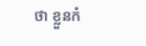ថា ខ្លួនកំ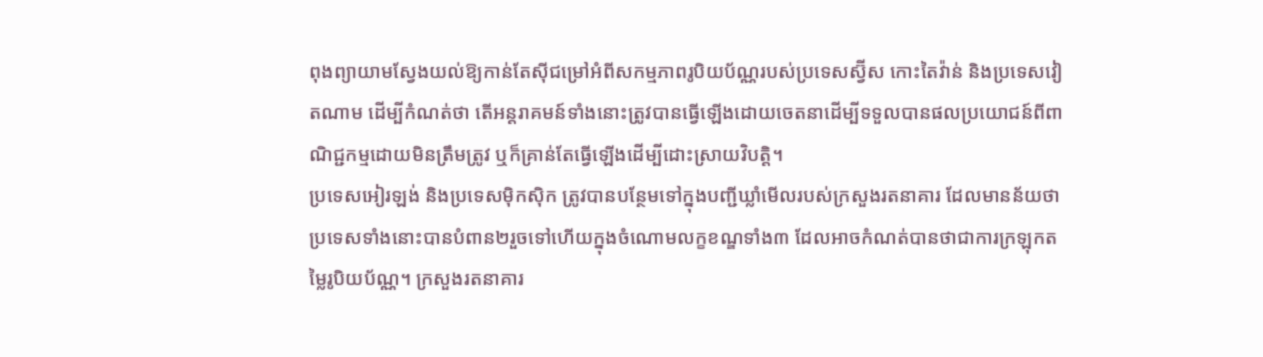ពុងព្យាយាមស្វែងយល់ឱ្យកាន់តែស៊ីជម្រៅអំពីសកម្មភាពរូបិយប័ណ្ណរបស់ប្រទេសស្វ៊ីស កោះតៃវ៉ាន់ និងប្រទេសវៀតណាម ដើម្បីកំណត់ថា តើអន្តរាគមន៍ទាំងនោះត្រូវបានធ្វើឡើងដោយចេតនាដើម្បីទទួលបានផលប្រយោជន៍ពីពាណិជ្ជកម្មដោយមិនត្រឹមត្រូវ ឬក៏គ្រាន់តែធ្វើឡើងដើម្បីដោះស្រាយវិបត្តិ។
ប្រទេសអៀរឡង់ និងប្រទេសម៉ិកស៊ិក ត្រូវបានបន្ថែមទៅក្នុងបញ្ជីឃ្លាំមើលរបស់ក្រសួងរតនាគារ ដែលមានន័យថា ប្រទេសទាំងនោះបានបំពាន២រួចទៅហើយក្នុងចំណោមលក្ខខណ្ឌទាំង៣ ដែលអាចកំណត់បានថាជាការក្រឡុកតម្លៃរូបិយប័ណ្ណ។ ក្រសួងរតនាគារ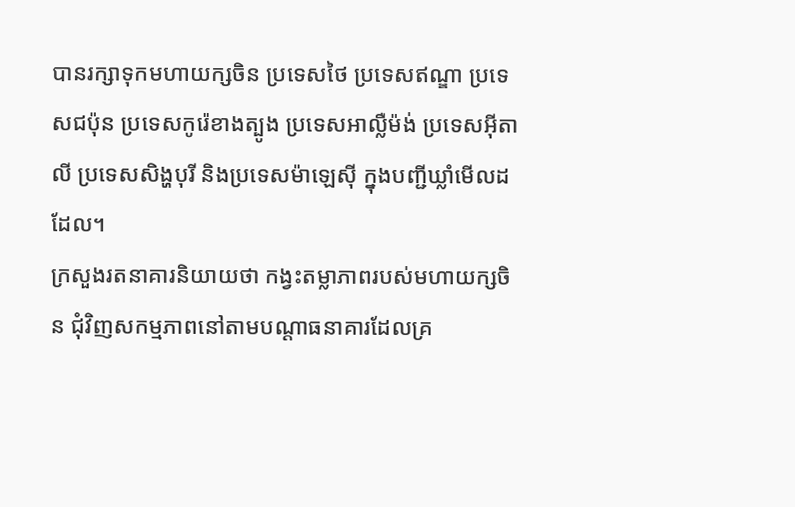បានរក្សាទុកមហាយក្សចិន ប្រទេសថៃ ប្រទេសឥណ្ឌា ប្រទេសជប៉ុន ប្រទេសកូរ៉េខាងត្បូង ប្រទេសអាល្លឺម៉ង់ ប្រទេសអ៊ីតាលី ប្រទេសសិង្ហបុរី និងប្រទេសម៉ាឡេស៊ី ក្នុងបញ្ជីឃ្លាំមើលដដែល។
ក្រសួងរតនាគារនិយាយថា កង្វះតម្លាភាពរបស់មហាយក្សចិន ជុំវិញសកម្មភាពនៅតាមបណ្ដាធនាគារដែលគ្រ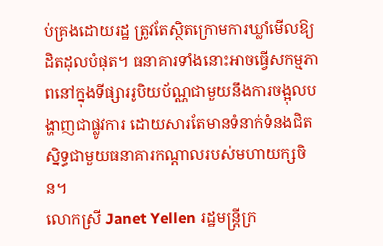ប់គ្រងដោយរដ្ឋ ត្រូវតែស្ថិតក្រោមការឃ្លាំមើលឱ្យដិតដុលបំផុត។ ធនាគារទាំងនោះអាចធ្វើសកម្មភាពនៅក្នុងទីផ្សាររូបិយប័ណ្ណជាមួយនឹងការចង្អុលបង្ហាញជាផ្លូវការ ដោយសារតែមានទំនាក់ទំនងជិតស្និទ្ធជាមួយធនាគារកណ្តាលរបស់មហាយក្សចិន។
លោកស្រី Janet Yellen រដ្ឋមន្ត្រីក្រ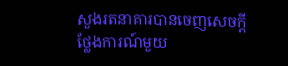សួងរតនាគារបានចេញសេចក្តីថ្លែងការណ៍មួយ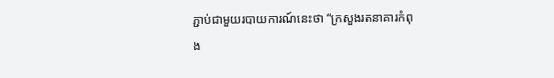ភ្ជាប់ជាមួយរបាយការណ៍នេះថា “ក្រសួងរតនាគារកំពុង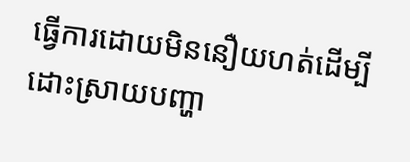ធ្វើការដោយមិននឿយហត់ដើម្បីដោះស្រាយបញ្ហា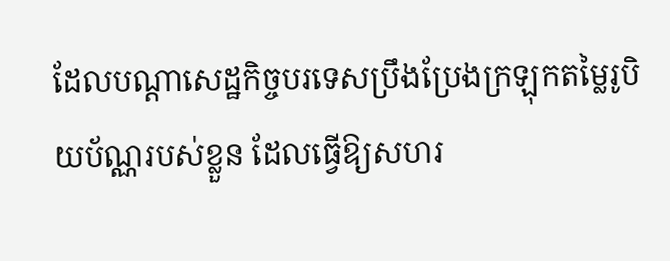ដែលបណ្ដាសេដ្ឋកិច្ចបរទេសប្រឹងប្រែងក្រឡុកតម្លៃរូបិយប័ណ្ណរបស់ខ្លួន ដែលធ្វើឱ្យសហរ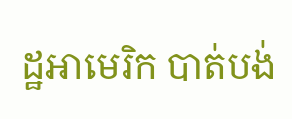ដ្ឋអាមេរិក បាត់បង់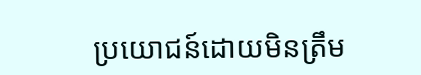ប្រយោជន៍ដោយមិនត្រឹម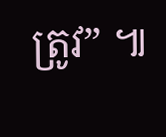ត្រូវ” ៕